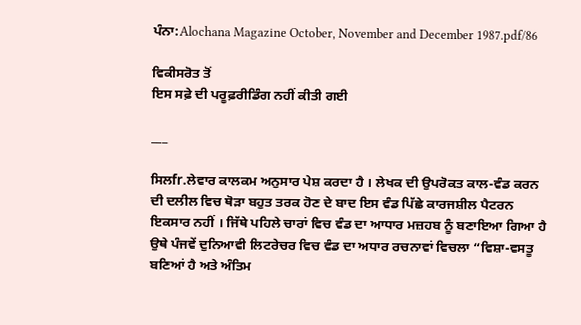ਪੰਨਾ:Alochana Magazine October, November and December 1987.pdf/86

ਵਿਕੀਸਰੋਤ ਤੋਂ
ਇਸ ਸਫ਼ੇ ਦੀ ਪਰੂਫ਼ਰੀਡਿੰਗ ਨਹੀਂ ਕੀਤੀ ਗਈ

___

ਸਿਲfr.ਲੇਵਾਰ ਕਾਲਕਮ ਅਨੁਸਾਰ ਪੇਸ਼ ਕਰਦਾ ਹੈ । ਲੇਖਕ ਦੀ ਉਪਰੋਕਤ ਕਾਲ-ਵੰਡ ਕਰਨ ਦੀ ਦਲੀਲ ਵਿਚ ਥੋੜਾ ਬਹੁਤ ਤਰਕ ਹੋਣ ਦੇ ਬਾਦ ਇਸ ਵੰਡ ਪਿੱਛੇ ਕਾਰਜਸ਼ੀਲ ਪੈਟਰਨ ਇਕਸਾਰ ਨਹੀਂ । ਜਿੱਥੇ ਪਹਿਲੇ ਚਾਰਾਂ ਵਿਚ ਵੰਡ ਦਾ ਆਧਾਰ ਮਜ਼ਹਬ ਨੂੰ ਬਣਾਇਆ ਗਿਆ ਹੈ ਉਥੇ ਪੰਜਵੇਂ ਦੁਨਿਆਵੀ ਲਿਟਰੇਚਰ ਵਿਚ ਵੰਡ ਦਾ ਅਧਾਰ ਰਚਨਾਵਾਂ ਵਿਚਲਾ “ਵਿਸ਼ਾ-ਵਸਤੂ ਬਣਿਆਂ ਹੈ ਅਤੇ ਅੰਤਿਮ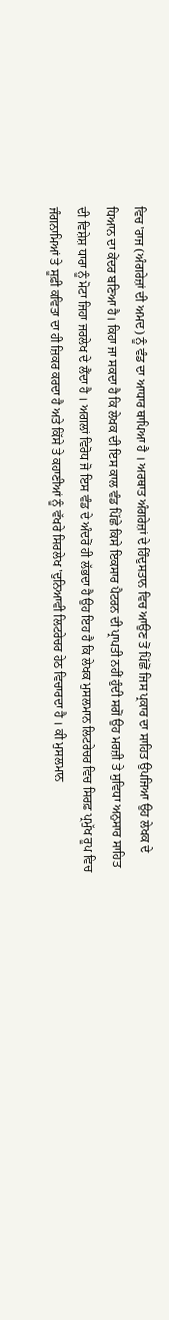ਵਿਚ 'ਰਾਜ (ਅੰਗਰੇਜ਼ਾਂ ਦੀ ਅਮਦ) ਨੂੰ ਵੰਡ ਦਾ ਆਧਾਰ ਥਾਪਿਆ ਹੈ । ਅਰਥਾਤ ਅੰਗਰੇਜ਼ਾਂ ਦੇ ਹਿੰਦੁਸਤਾਨ ਵਿਚ ਆਉਣ ਤੋਂ ਪਿੱਛੋਂ ਜਿਸ ਪ੍ਰਕਾਰ ਦਾ ਸਾਹਿਤ ਉਪਜਿਆ ਉਹ ਲੇਖਕ ਦੇ ਧਿਆਨ ਦਾ ਕੇਂਦਰ ਬਣਿਆ ਹੈ। ਕਿਹਾ ਜਾ ਸਕਦਾ ਹੈ ਕਿ ਲੇਖਕ ਦੀ ਇਸ ਕਾਲ ਵੰਡ ਪਿੱਛੇ ਕਿਸੇ ਇਕਸਾਰ ਪੈਟਰਨ ਦੀ ਪ੍ਰਾਪਤੀ ਨਹੀਂ ਹੁੰਦੀ ਸਗੋਂ ਉਹ ਮਰਜ਼ੀ ਤੇ ਸੁਵਿਧਾ ਅਨੁਸਾਰ ਸਾਹਿਤ ਦੀ ਵਿਸ਼ੇਸ਼ ਧਾਰਾ ਨੂੰ ਮੋਟਾ ਜਿਹਾ ਜਰਲੇਖ ਦੇ ਲੈਂਦਾ ਹੈ । ਅਗਲਾਂ ਵਿਰੋਧ ਜੋ ਇਸ ਵੰਡ ਦੇ ਅੰਦਰੋਂ ਹੀ ਲੱਭਦਾ ਹੈ ਉਹ ਇਹ ਹੈ ਕਿ ਲੇਖਕ ਮੁਸਲਮਾਨ ਲਿਟਰੇਚਰ ਵਿਚ ਸਿਰਫ਼ ਪ੍ਰਮੁੱਖ ਰੂਪ ਵਿਚ ਜੰਗਨਾਮਿਆਂ ਤੇ ਸੂਫ਼ੀ ਕਵਿਤਾ ਦਾ ਹੀ ਜ਼ਿਕਰ ਕਰਦਾ ਹੈ ਅਤੇ ਕਿੱਸੇ ਤੇ ਕਹਾਣੀਆਂ ਨੂੰ ਵੱਖਰੇ ਸਿਰਲੇਖ 'ਦੁਨਿਆਵੀ ਲਿਟਰੇਚਰ ਹੇਠ ਵਿਚਾਰਦਾ ਹੈ । ਕੀ ਮੁਸਲਮਾਨ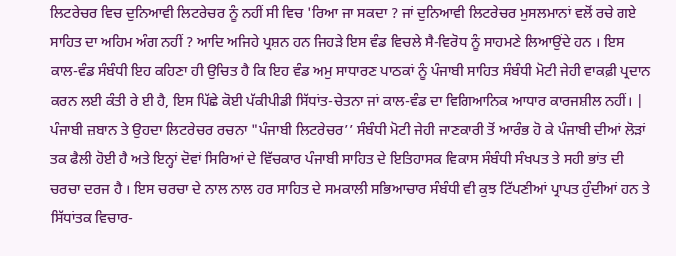ਲਿਟਰੇਚਰ ਵਿਚ ਦੁਨਿਆਵੀ ਲਿਟਰੇਚਰ ਨੂੰ ਨਹੀਂ ਸੀ ਵਿਚ 'ਰਿਆ ਜਾ ਸਕਦਾ ? ਜਾਂ ਦੁਨਿਆਵੀ ਲਿਟਰੇਚਰ ਮੁਸਲਮਾਨਾਂ ਵਲੋਂ ਰਚੇ ਗਏ ਸਾਹਿਤ ਦਾ ਅਹਿਮ ਅੰਗ ਨਹੀਂ ? ਆਦਿ ਅਜਿਹੇ ਪ੍ਰਸ਼ਨ ਹਨ ਜਿਹੜੇ ਇਸ ਵੰਡ ਵਿਚਲੇ ਸੈ-ਵਿਰੋਧ ਨੂੰ ਸਾਹਮਣੇ ਲਿਆਉਂਦੇ ਹਨ । ਇਸ ਕਾਲ-ਵੰਡ ਸੰਬੰਧੀ ਇਹ ਕਹਿਣਾ ਹੀ ਉਚਿਤ ਹੈ ਕਿ ਇਹ ਵੰਡ ਅਮੁ ਸਾਧਾਰਣ ਪਾਠਕਾਂ ਨੂੰ ਪੰਜਾਬੀ ਸਾਹਿਤ ਸੰਬੰਧੀ ਮੋਟੀ ਜੇਹੀ ਵਾਕਫ਼ੀ ਪ੍ਰਦਾਨ ਕਰਨ ਲਈ ਕੰਤੀ ਰੇ ਈ ਹੈ, ਇਸ ਪਿੱਛੇ ਕੋਈ ਪੱਕੀਪੀਡੀ ਸਿੱਧਾਂਤ-ਚੇਤਨਾ ਜਾਂ ਕਾਲ-ਵੰਡ ਦਾ ਵਿਗਿਆਨਿਕ ਆਧਾਰ ਕਾਰਜਸ਼ੀਲ ਨਹੀਂ। | ਪੰਜਾਬੀ ਜ਼ਬਾਨ ਤੇ ਉਹਦਾ ਲਿਟਰੇਚਰ ਰਚਨਾ "ਪੰਜਾਬੀ ਲਿਟਰੇਚਰ’’ ਸੰਬੰਧੀ ਮੋਟੀ ਜੇਹੀ ਜਾਣਕਾਰੀ ਤੋਂ ਆਰੰਭ ਹੋ ਕੇ ਪੰਜਾਬੀ ਦੀਆਂ ਲੋੜਾਂ ਤਕ ਫੈਲੀ ਹੋਈ ਹੈ ਅਤੇ ਇਨ੍ਹਾਂ ਦੋਵਾਂ ਸਿਰਿਆਂ ਦੇ ਵਿੱਚਕਾਰ ਪੰਜਾਬੀ ਸਾਹਿਤ ਦੇ ਇਤਿਹਾਸਕ ਵਿਕਾਸ ਸੰਬੰਧੀ ਸੰਖਪਤ ਤੇ ਸਹੀ ਭਾਂਤ ਦੀ ਚਰਚਾ ਦਰਜ ਹੈ । ਇਸ ਚਰਚਾ ਦੇ ਨਾਲ ਨਾਲ ਹਰ ਸਾਹਿਤ ਦੇ ਸਮਕਾਲੀ ਸਭਿਆਚਾਰ ਸੰਬੰਧੀ ਵੀ ਕੁਝ ਟਿੱਪਣੀਆਂ ਪ੍ਰਾਪਤ ਹੁੰਦੀਆਂ ਹਨ ਤੇ ਸਿੱਧਾਂਤਕ ਵਿਚਾਰ-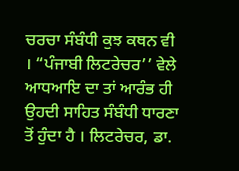ਚਰਚਾ ਸੰਬੰਧੀ ਕੁਝ ਕਥਨ ਵੀ । “ਪੰਜਾਬੀ ਲਿਟਰੇਚਰ’’ ਵੇਲੇ ਆਧਆਇ ਦਾ ਤਾਂ ਆਰੰਭ ਹੀ ਉਹਦੀ ਸਾਹਿਤ ਸੰਬੰਧੀ ਧਾਰਣਾ ਤੋਂ ਹੁੰਦਾ ਹੈ । ਲਿਟਰੇਚਰ, ਡਾ.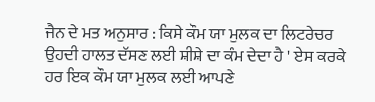ਜੈਨ ਦੇ ਮਤ ਅਨੁਸਾਰ : ਕਿਸੇ ਕੌਮ ਯਾ ਮੁਲਕ ਦਾ ਲਿਟਰੇਚਰ ਉਹਦੀ ਹਾਲਤ ਦੱਸਣ ਲਈ ਸ਼ੀਸ਼ੇ ਦਾ ਕੰਮ ਦੇਦਾ ਹੈ ' ਏਸ ਕਰਕੇ ਹਰ ਇਕ ਕੌਮ ਯਾ ਮੁਲਕ ਲਈ ਆਪਣੇ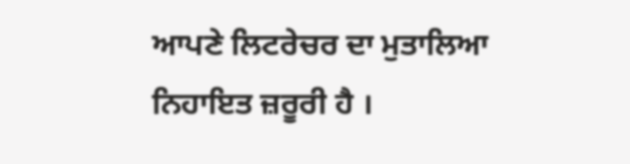ਆਪਣੇ ਲਿਟਰੇਚਰ ਦਾ ਮੁਤਾਲਿਆ ਨਿਹਾਇਤ ਜ਼ਰੂਰੀ ਹੈ ।